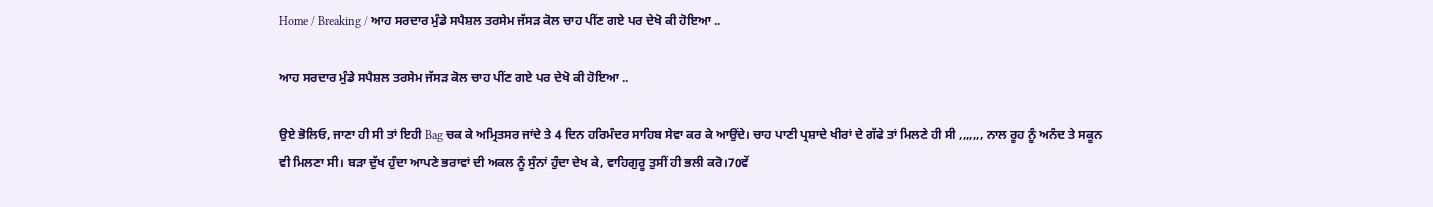Home / Breaking / ਆਹ ਸਰਦਾਰ ਮੁੰਡੇ ਸਪੈਸ਼ਲ ਤਰਸੇਮ ਜੱਸੜ ਕੋਲ ਚਾਹ ਪੀਂਣ ਗਏ ਪਰ ਦੇਖੋ ਕੀ ਹੋਇਆ ..

ਆਹ ਸਰਦਾਰ ਮੁੰਡੇ ਸਪੈਸ਼ਲ ਤਰਸੇਮ ਜੱਸੜ ਕੋਲ ਚਾਹ ਪੀਂਣ ਗਏ ਪਰ ਦੇਖੋ ਕੀ ਹੋਇਆ ..

ਉਏ ਭੋਲਿਓ, ਜਾਣਾ ਹੀ ਸੀ ਤਾਂ ਇਹੀ Bag ਚਕ ਕੇ ਅਮ੍ਰਿਤਸਰ ਜਾਂਦੇ ਤੇ 4 ਦਿਨ ਹਰਿਮੰਦਰ ਸਾਹਿਬ ਸੇਵਾ ਕਰ ਕੇ ਆਉਂਦੇ। ਚਾਹ ਪਾਣੀ ਪ੍ਰਸ਼ਾਦੇ ਖੀਰਾਂ ਦੇ ਗੱਫੇ ਤਾਂ ਮਿਲਣੇ ਹੀ ਸੀ ,,,,,,, ਨਾਲ ਰੂਹ ਨੂੰ ਅਨੰਦ ਤੇ ਸਕੂਨ ਵੀ ਮਿਲਣਾ ਸੀ। ਬੜਾ ਦੁੱਖ ਹੁੰਦਾ ਆਪਣੇ ਭਰਾਵਾਂ ਦੀ ਅਕਲ ਨੂੰ ਸੁੰਨਾਂ ਹੁੰਦਾ ਦੇਖ ਕੇ, ਵਾਹਿਗੁਰੂ ਤੁਸੀਂ ਹੀ ਭਲੀ ਕਰੋ।70ਵੇਂ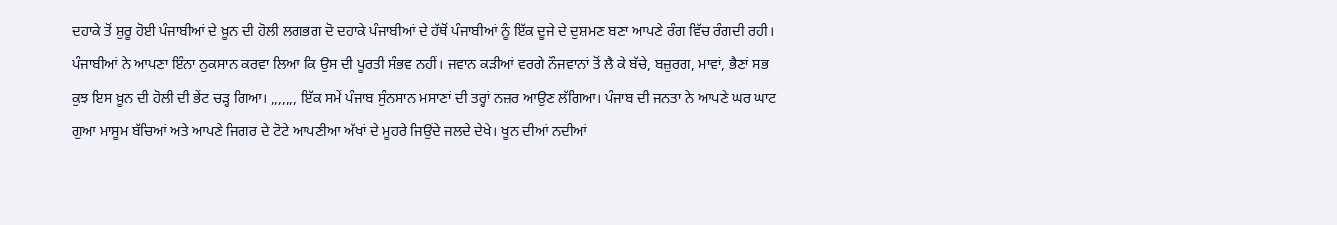ਦਹਾਕੇ ਤੋਂ ਸ਼ੁਰੂ ਹੋਈ ਪੰਜਾਬੀਆਂ ਦੇ ਖ਼ੂਨ ਦੀ ਹੋਲੀ ਲਗਭਗ ਦੋ ਦਹਾਕੇ ਪੰਜਾਬੀਆਂ ਦੇ ਹੱਥੋਂ ਪੰਜਾਬੀਆਂ ਨੂੰ ਇੱਕ ਦੂਜੇ ਦੇ ਦੁਸ਼ਮਣ ਬਣਾ ਆਪਣੇ ਰੰਗ ਵਿੱਚ ਰੰਗਦੀ ਰਹੀ। ਪੰਜਾਬੀਆਂ ਨੇ ਆਪਣਾ ਇੰਨਾ ਨੁਕਸਾਨ ਕਰਵਾ ਲਿਆ ਕਿ ਉਸ ਦੀ ਪੂਰਤੀ ਸੰਭਵ ਨਹੀਂ। ਜਵਾਨ ਕੜੀਆਂ ਵਰਗੇ ਨੌਜਵਾਨਾਂ ਤੋਂ ਲੈ ਕੇ ਬੱਚੇ, ਬਜ਼ੁਰਗ, ਮਾਵਾਂ, ਭੈਣਾਂ ਸਭ ਕੁਝ ਇਸ ਖ਼ੂਨ ਦੀ ਹੋਲੀ ਦੀ ਭੇਂਟ ਚੜ੍ਹ ਗਿਆ। ,,,,,,, ਇੱਕ ਸਮੇਂ ਪੰਜਾਬ ਸੁੰਨਸਾਨ ਮਸਾਣਾਂ ਦੀ ਤਰ੍ਹਾਂ ਨਜ਼ਰ ਆਉਣ ਲੱਗਿਆ। ਪੰਜਾਬ ਦੀ ਜਨਤਾ ਨੇ ਆਪਣੇ ਘਰ ਘਾਟ ਗੁਆ ਮਾਸੂਮ ਬੱਚਿਆਂ ਅਤੇ ਆਪਣੇ ਜਿਗਰ ਦੇ ਟੋਟੇ ਆਪਣੀਆ ਅੱਖਾਂ ਦੇ ਮੂਹਰੇ ਜਿਉਂਦੇ ਜਲਦੇ ਦੇਖੇ। ਖੂਨ ਦੀਆਂ ਨਦੀਆਂ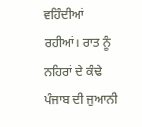ਵਹਿੰਦੀਆਂ ਰਹੀਆਂ। ਰਾਤ ਨੂੰ ਨਹਿਰਾਂ ਦੇ ਕੰਢੇ ਪੰਜਾਬ ਦੀ ਜੁਆਨੀ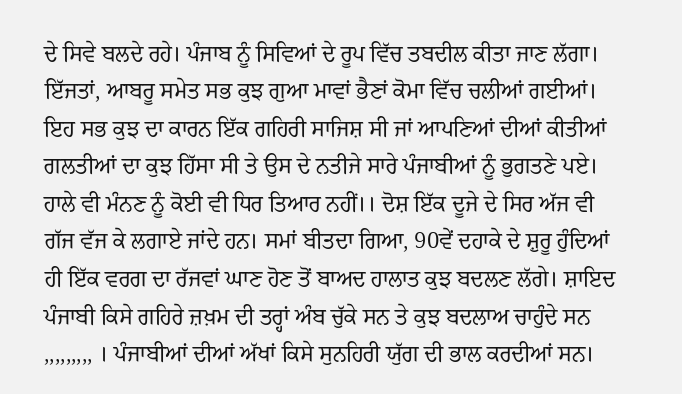ਦੇ ਸਿਵੇ ਬਲਦੇ ਰਹੇ। ਪੰਜਾਬ ਨੂੰ ਸਿਵਿਆਂ ਦੇ ਰੂਪ ਵਿੱਚ ਤਬਦੀਲ ਕੀਤਾ ਜਾਣ ਲੱਗਾ। ਇੱਜਤਾਂ, ਆਬਰੂ ਸਮੇਤ ਸਭ ਕੁਝ ਗੁਆ ਮਾਵਾਂ ਭੈਣਾਂ ਕੋਮਾ ਵਿੱਚ ਚਲੀਆਂ ਗਈਆਂ। ਇਹ ਸਭ ਕੁਝ ਦਾ ਕਾਰਨ ਇੱਕ ਗਹਿਰੀ ਸਾਜਿਸ਼ ਸੀ ਜਾਂ ਆਪਣਿਆਂ ਦੀਆਂ ਕੀਤੀਆਂ ਗਲਤੀਆਂ ਦਾ ਕੁਝ ਹਿੱਸਾ ਸੀ ਤੇ ਉਸ ਦੇ ਨਤੀਜੇ ਸਾਰੇ ਪੰਜਾਬੀਆਂ ਨੂੰ ਭੁਗਤਣੇ ਪਏ। ਹਾਲੇ ਵੀ ਮੰਨਣ ਨੂੰ ਕੋਈ ਵੀ ਧਿਰ ਤਿਆਰ ਨਹੀਂ।। ਦੋਸ਼ ਇੱਕ ਦੂਜੇ ਦੇ ਸਿਰ ਅੱਜ ਵੀ ਗੱਜ ਵੱਜ ਕੇ ਲਗਾਏ ਜਾਂਦੇ ਹਨ। ਸਮਾਂ ਬੀਤਦਾ ਗਿਆ, 90ਵੇਂ ਦਹਾਕੇ ਦੇ ਸ਼ੁਰੂ ਹੁੰਦਿਆਂ ਹੀ ਇੱਕ ਵਰਗ ਦਾ ਰੱਜਵਾਂ ਘਾਣ ਹੋਣ ਤੋਂ ਬਾਅਦ ਹਾਲਾਤ ਕੁਝ ਬਦਲਣ ਲੱਗੇ। ਸ਼ਾਇਦ ਪੰਜਾਬੀ ਕਿਸੇ ਗਹਿਰੇ ਜ਼ਖ਼ਮ ਦੀ ਤਰ੍ਹਾਂ ਅੰਬ ਚੁੱਕੇ ਸਨ ਤੇ ਕੁਝ ਬਦਲਾਅ ਚਾਹੁੰਦੇ ਸਨ ,,,,,,,,, । ਪੰਜਾਬੀਆਂ ਦੀਆਂ ਅੱਖਾਂ ਕਿਸੇ ਸੁਨਹਿਰੀ ਯੁੱਗ ਦੀ ਭਾਲ ਕਰਦੀਆਂ ਸਨ।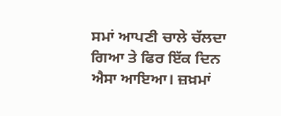ਸਮਾਂ ਆਪਣੀ ਚਾਲੇ ਚੱਲਦਾ ਗਿਆ ਤੇ ਫਿਰ ਇੱਕ ਦਿਨ ਐਸਾ ਆਇਆ। ਜ਼ਖ਼ਮਾਂ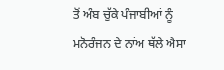ਤੋਂ ਅੰਬ ਚੁੱਕੇ ਪੰਜਾਬੀਆਂ ਨੂੰ ਮਨੋਰੰਜਨ ਦੇ ਨਾਂਅ ਥੱਲੇ ਐਸਾ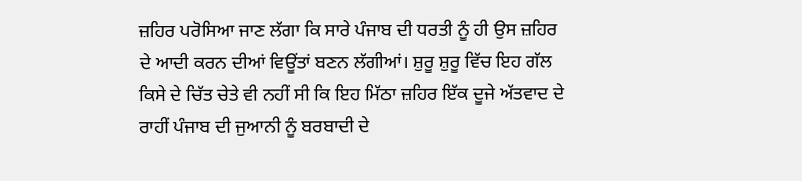ਜ਼ਹਿਰ ਪਰੋਸਿਆ ਜਾਣ ਲੱਗਾ ਕਿ ਸਾਰੇ ਪੰਜਾਬ ਦੀ ਧਰਤੀ ਨੂੰ ਹੀ ਉਸ ਜ਼ਹਿਰ ਦੇ ਆਦੀ ਕਰਨ ਦੀਆਂ ਵਿਊਂਤਾਂ ਬਣਨ ਲੱਗੀਆਂ। ਸ਼ੁਰੂ ਸ਼ੁਰੂ ਵਿੱਚ ਇਹ ਗੱਲ ਕਿਸੇ ਦੇ ਚਿੱਤ ਚੇਤੇ ਵੀ ਨਹੀਂ ਸੀ ਕਿ ਇਹ ਮਿੱਠਾ ਜ਼ਹਿਰ ਇੱਕ ਦੂਜੇ ਅੱਤਵਾਦ ਦੇ ਰਾਹੀਂ ਪੰਜਾਬ ਦੀ ਜੁਆਨੀ ਨੂੰ ਬਰਬਾਦੀ ਦੇ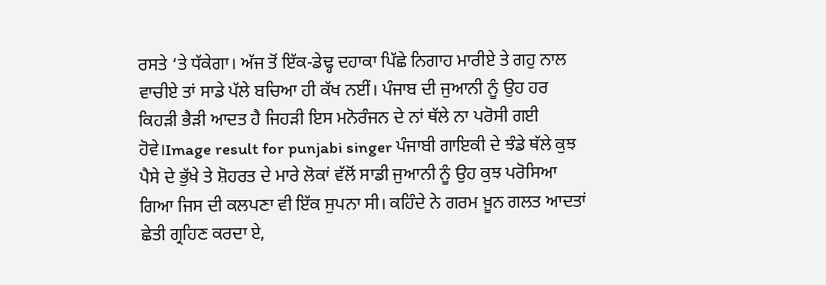ਰਸਤੇ ‘ਤੇ ਧੱਕੇਗਾ। ਅੱਜ ਤੋਂ ਇੱਕ-ਡੇਢ੍ਹ ਦਹਾਕਾ ਪਿੱਛੇ ਨਿਗਾਹ ਮਾਰੀਏ ਤੇ ਗਹੁ ਨਾਲ ਵਾਚੀਏ ਤਾਂ ਸਾਡੇ ਪੱਲੇ ਬਚਿਆ ਹੀ ਕੱਖ ਨਈਂ। ਪੰਜਾਬ ਦੀ ਜੁਆਨੀ ਨੂੰ ਉਹ ਹਰ ਕਿਹੜੀ ਭੈੜੀ ਆਦਤ ਹੈ ਜਿਹੜੀ ਇਸ ਮਨੋਰੰਜਨ ਦੇ ਨਾਂ ਥੱਲੇ ਨਾ ਪਰੋਸੀ ਗਈ ਹੋਵੇ।Image result for punjabi singer ਪੰਜਾਬੀ ਗਾਇਕੀ ਦੇ ਝੰਡੇ ਥੱਲੇ ਕੁਝ ਪੈਸੇ ਦੇ ਭੁੱਖੇ ਤੇ ਸ਼ੋਹਰਤ ਦੇ ਮਾਰੇ ਲੋਕਾਂ ਵੱਲੋਂ ਸਾਡੀ ਜੁਆਨੀ ਨੂੰ ਉਹ ਕੁਝ ਪਰੋਸਿਆ ਗਿਆ ਜਿਸ ਦੀ ਕਲਪਣਾ ਵੀ ਇੱਕ ਸੁਪਨਾ ਸੀ। ਕਹਿੰਦੇ ਨੇ ਗਰਮ ਖ਼ੂਨ ਗਲਤ ਆਦਤਾਂ ਛੇਤੀ ਗ੍ਰਹਿਣ ਕਰਦਾ ਏ,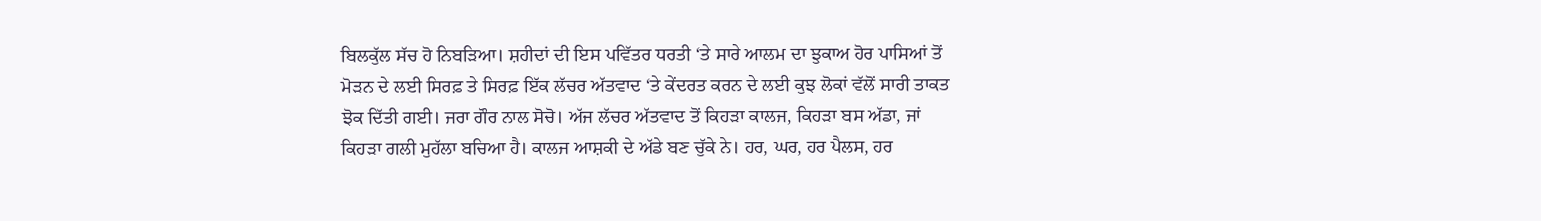ਬਿਲਕੁੱਲ ਸੱਚ ਹੋ ਨਿਬੜਿਆ। ਸ਼ਹੀਦਾਂ ਦੀ ਇਸ ਪਵਿੱਤਰ ਧਰਤੀ ‘ਤੇ ਸਾਰੇ ਆਲਮ ਦਾ ਝੁਕਾਅ ਹੋਰ ਪਾਸਿਆਂ ਤੋਂ ਮੋੜਨ ਦੇ ਲਈ ਸਿਰਫ਼ ਤੇ ਸਿਰਫ਼ ਇੱਕ ਲੱਚਰ ਅੱਤਵਾਦ ‘ਤੇ ਕੇਂਦਰਤ ਕਰਨ ਦੇ ਲਈ ਕੁਝ ਲੋਕਾਂ ਵੱਲੋਂ ਸਾਰੀ ਤਾਕਤ ਝੋਕ ਦਿੱਤੀ ਗਈ। ਜਰਾ ਗੌਰ ਨਾਲ ਸੋਚੋ। ਅੱਜ ਲੱਚਰ ਅੱਤਵਾਦ ਤੋਂ ਕਿਹੜਾ ਕਾਲਜ, ਕਿਹੜਾ ਬਸ ਅੱਡਾ, ਜਾਂ ਕਿਹੜਾ ਗਲੀ ਮੁਹੱਲਾ ਬਚਿਆ ਹੈ। ਕਾਲਜ ਆਸ਼ਕੀ ਦੇ ਅੱਡੇ ਬਣ ਚੁੱਕੇ ਨੇ। ਹਰ, ਘਰ, ਹਰ ਪੈਲਸ, ਹਰ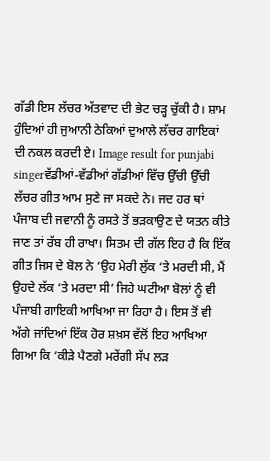ਗੱਡੀ ਇਸ ਲੱਚਰ ਅੱਤਵਾਦ ਦੀ ਭੇਟ ਚੜ੍ਹ ਚੁੱਕੀ ਹੈ। ਸ਼ਾਮ ਹੁੰਦਿਆਂ ਹੀ ਜੁਆਨੀ ਠੇਕਿਆਂ ਦੁਆਲੇ ਲੱਚਰ ਗਾਇਕਾਂ ਦੀ ਨਕਲ ਕਰਦੀ ਏ। Image result for punjabi singerਵੱਡੀਆਂ-ਵੱਡੀਆਂ ਗੱਡੀਆਂ ਵਿੱਚ ਉੱਚੀ ਉੱਚੀ ਲੱਚਰ ਗੀਤ ਆਮ ਸੁਣੇ ਜਾ ਸਕਦੇ ਨੇ। ਜਦ ਹਰ ਥਾਂ ਪੰਜਾਬ ਦੀ ਜਵਾਨੀ ਨੂੰ ਰਸਤੇ ਤੋਂ ਭੜਕਾਉਣ ਦੇ ਯਤਨ ਕੀਤੇ ਜਾਣ ਤਾਂ ਰੱਬ ਹੀ ਰਾਖਾ। ਸਿਤਮ ਦੀ ਗੱਲ ਇਹ ਹੈ ਕਿ ਇੱਕ ਗੀਤ ਜਿਸ ਦੇ ਬੋਲ ਨੇ ‘ਉਹ ਮੇਰੀ ਲੁੱਕ ‘ਤੇ ਮਰਦੀ ਸੀ, ਮੈਂ ਉਹਦੇ ਲੱਕ ‘ਤੇ ਮਰਦਾ ਸੀ’ ਜਿਹੇ ਘਟੀਆ ਬੋਲਾਂ ਨੂੰ ਵੀ ਪੰਜਾਬੀ ਗਾਇਕੀ ਆਖਿਆ ਜਾ ਰਿਹਾ ਹੈ। ਇਸ ਤੋਂ ਵੀ ਅੱਗੇ ਜਾਂਦਿਆਂ ਇੱਕ ਹੋਰ ਸ਼ਖ਼ਸ ਵੱਲੋਂ ਇਹ ਆਖਿਆ ਗਿਆ ਕਿ ‘ਕੀੜੇ ਪੈਣਗੇ ਮਰੇਂਗੀ ਸੱਪ ਲੜ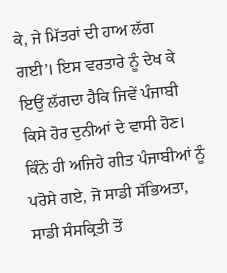ਕੇ, ਜੇ ਮਿੱਤਰਾਂ ਦੀ ਹਾਅ ਲੱਗ ਗਈ’। ਇਸ ਵਰਤਾਰੇ ਨੂੰ ਦੇਖ ਕੇ ਇਉਂ ਲੱਗਦਾ ਹੈਕਿ ਜਿਵੇਂ ਪੰਜਾਬੀ ਕਿਸੇ ਹੋਰ ਦੁਨੀਆਂ ਦੇ ਵਾਸੀ ਹੋਣ। ਕਿੰਨੇ ਹੀ ਅਜਿਹੇ ਗੀਤ ਪੰਜਾਬੀਆਂ ਨੂੰ ਪਰੋਸੇ ਗਏ, ਜੋ ਸਾਡੀ ਸੱਭਿਅਤਾ, ਸਾਡੀ ਸੰਸਕ੍ਰਿਤੀ ਤੋਂ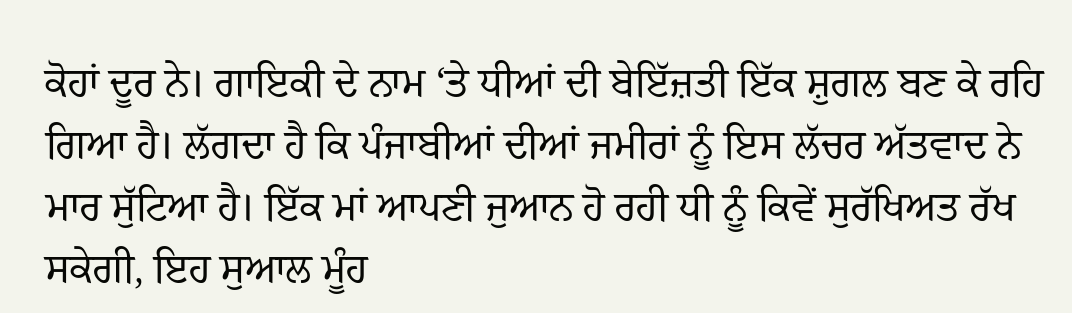ਕੋਹਾਂ ਦੂਰ ਨੇ। ਗਾਇਕੀ ਦੇ ਨਾਮ ‘ਤੇ ਧੀਆਂ ਦੀ ਬੇਇੱਜ਼ਤੀ ਇੱਕ ਸ਼ੁਗਲ ਬਣ ਕੇ ਰਹਿ ਗਿਆ ਹੈ। ਲੱਗਦਾ ਹੈ ਕਿ ਪੰਜਾਬੀਆਂ ਦੀਆਂ ਜਮੀਰਾਂ ਨੂੰ ਇਸ ਲੱਚਰ ਅੱਤਵਾਦ ਨੇ ਮਾਰ ਸੁੱਟਿਆ ਹੈ। ਇੱਕ ਮਾਂ ਆਪਣੀ ਜੁਆਨ ਹੋ ਰਹੀ ਧੀ ਨੂੰ ਕਿਵੇਂ ਸੁਰੱਖਿਅਤ ਰੱਖ ਸਕੇਗੀ, ਇਹ ਸੁਆਲ ਮੂੰਹ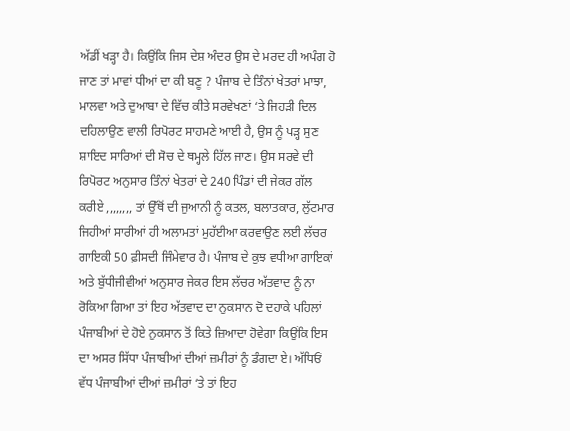ਅੱਡੀਂ ਖੜ੍ਹਾ ਹੈ। ਕਿਉਂਕਿ ਜਿਸ ਦੇਸ਼ ਅੰਦਰ ਉਸ ਦੇ ਮਰਦ ਹੀ ਅਪੰਗ ਹੋ ਜਾਣ ਤਾਂ ਮਾਵਾਂ ਧੀਆਂ ਦਾ ਕੀ ਬਣੂ ? ਪੰਜਾਬ ਦੇ ਤਿੰਨਾਂ ਖੇਤਰਾਂ ਮਾਝਾ, ਮਾਲਵਾ ਅਤੇ ਦੁਆਬਾ ਦੇ ਵਿੱਚ ਕੀਤੇ ਸਰਵੇਖਣਾਂ ‘ਤੇ ਜਿਹੜੀ ਦਿਲ ਦਹਿਲਾਉਣ ਵਾਲੀ ਰਿਪੋਰਟ ਸਾਹਮਣੇ ਆਈ ਹੈ, ਉਸ ਨੂੰ ਪੜ੍ਹ ਸੁਣ ਸ਼ਾਇਦ ਸਾਰਿਆਂ ਦੀ ਸੋਚ ਦੇ ਥਮ੍ਹਲੇ ਹਿੱਲ ਜਾਣ। ਉਸ ਸਰਵੇ ਦੀ ਰਿਪੋਰਟ ਅਨੁਸਾਰ ਤਿੰਨਾਂ ਖੇਤਰਾਂ ਦੇ 240 ਪਿੰਡਾਂ ਦੀ ਜੇਕਰ ਗੱਲ ਕਰੀਏ ,,,,,,,, ਤਾਂ ਉੱਥੋਂ ਦੀ ਜੁਆਨੀ ਨੂੰ ਕਤਲ, ਬਲਾਤਕਾਰ, ਲੁੱਟਮਾਰ ਜਿਹੀਆਂ ਸਾਰੀਆਂ ਹੀ ਅਲਾਮਤਾਂ ਮੁਹੱਈਆ ਕਰਵਾਉਣ ਲਈ ਲੱਚਰ ਗਾਇਕੀ 50 ਫ਼ੀਸਦੀ ਜਿੰਮੇਵਾਰ ਹੈ। ਪੰਜਾਬ ਦੇ ਕੁਝ ਵਧੀਆ ਗਾਇਕਾਂ ਅਤੇ ਬੁੱਧੀਜੀਵੀਆਂ ਅਨੁਸਾਰ ਜੇਕਰ ਇਸ ਲੱਚਰ ਅੱਤਵਾਦ ਨੂੰ ਨਾ ਰੋਕਿਆ ਗਿਆ ਤਾਂ ਇਹ ਅੱਤਵਾਦ ਦਾ ਨੁਕਸਾਨ ਦੋ ਦਹਾਕੇ ਪਹਿਲਾਂ ਪੰਜਾਬੀਆਂ ਦੇ ਹੋਏ ਨੁਕਸਾਨ ਤੋਂ ਕਿਤੇ ਜ਼ਿਆਦਾ ਹੋਵੇਗਾ ਕਿਉਂਕਿ ਇਸ ਦਾ ਅਸਰ ਸਿੱਧਾ ਪੰਜਾਬੀਆਂ ਦੀਆਂ ਜ਼ਮੀਰਾਂ ਨੂੰ ਡੰਗਦਾ ਏ। ਅੱਧਿਓਂ ਵੱਧ ਪੰਜਾਬੀਆਂ ਦੀਆਂ ਜ਼ਮੀਰਾਂ ‘ਤੇ ਤਾਂ ਇਹ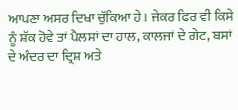ਆਪਣਾ ਅਸਰ ਦਿਖਾ ਚੁੱਕਿਆ ਹੇ। ਜੇਕਰ ਫਿਰ ਵੀ ਕਿਸੇ ਨੂੰ ਸ਼ੱਕ ਹੋਵੇ ਤਾਂ ਪੈਲਸਾਂ ਦਾ ਹਾਲ, ਕਾਲਜਾਂ ਦੇ ਗੇਟ, ਬਸਾਂ ਦੇ ਅੰਦਰ ਦਾ ਦ੍ਰਿਸ਼ ਅਤੇ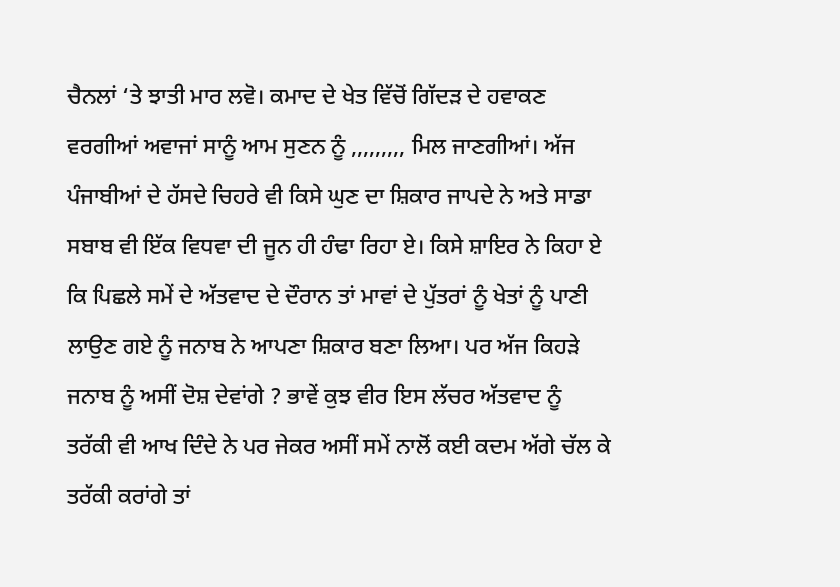ਚੈਨਲਾਂ ‘ਤੇ ਝਾਤੀ ਮਾਰ ਲਵੋ। ਕਮਾਦ ਦੇ ਖੇਤ ਵਿੱਚੋਂ ਗਿੱਦੜ ਦੇ ਹਵਾਕਣ ਵਰਗੀਆਂ ਅਵਾਜਾਂ ਸਾਨੂੰ ਆਮ ਸੁਣਨ ਨੂੰ ,,,,,,,,, ਮਿਲ ਜਾਣਗੀਆਂ। ਅੱਜ ਪੰਜਾਬੀਆਂ ਦੇ ਹੱਸਦੇ ਚਿਹਰੇ ਵੀ ਕਿਸੇ ਘੁਣ ਦਾ ਸ਼ਿਕਾਰ ਜਾਪਦੇ ਨੇ ਅਤੇ ਸਾਡਾ ਸਬਾਬ ਵੀ ਇੱਕ ਵਿਧਵਾ ਦੀ ਜੂਨ ਹੀ ਹੰਢਾ ਰਿਹਾ ਏ। ਕਿਸੇ ਸ਼ਾਇਰ ਨੇ ਕਿਹਾ ਏ ਕਿ ਪਿਛਲੇ ਸਮੇਂ ਦੇ ਅੱਤਵਾਦ ਦੇ ਦੌਰਾਨ ਤਾਂ ਮਾਵਾਂ ਦੇ ਪੁੱਤਰਾਂ ਨੂੰ ਖੇਤਾਂ ਨੂੰ ਪਾਣੀ ਲਾਉਣ ਗਏ ਨੂੰ ਜਨਾਬ ਨੇ ਆਪਣਾ ਸ਼ਿਕਾਰ ਬਣਾ ਲਿਆ। ਪਰ ਅੱਜ ਕਿਹੜੇ ਜਨਾਬ ਨੂੰ ਅਸੀਂ ਦੋਸ਼ ਦੇਵਾਂਗੇ ? ਭਾਵੇਂ ਕੁਝ ਵੀਰ ਇਸ ਲੱਚਰ ਅੱਤਵਾਦ ਨੂੰ ਤਰੱਕੀ ਵੀ ਆਖ ਦਿੰਦੇ ਨੇ ਪਰ ਜੇਕਰ ਅਸੀਂ ਸਮੇਂ ਨਾਲੋਂ ਕਈ ਕਦਮ ਅੱਗੇ ਚੱਲ ਕੇ ਤਰੱਕੀ ਕਰਾਂਗੇ ਤਾਂ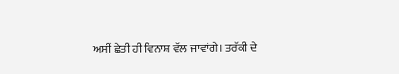ਅਸੀਂ ਛੇਤੀ ਹੀ ਵਿਨਾਸ਼ ਵੱਲ ਜਾਵਾਂਗੇ। ਤਰੱਕੀ ਦੇ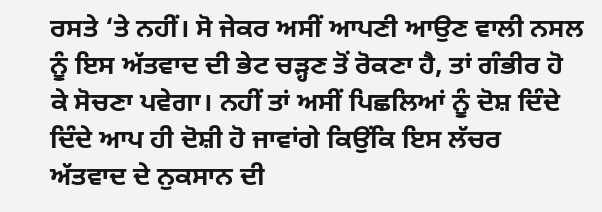ਰਸਤੇ ‘ਤੇ ਨਹੀਂ। ਸੋ ਜੇਕਰ ਅਸੀਂ ਆਪਣੀ ਆਉਣ ਵਾਲੀ ਨਸਲ ਨੂੰ ਇਸ ਅੱਤਵਾਦ ਦੀ ਭੇਟ ਚੜ੍ਹਣ ਤੋਂ ਰੋਕਣਾ ਹੈ, ਤਾਂ ਗੰਭੀਰ ਹੋ ਕੇ ਸੋਚਣਾ ਪਵੇਗਾ। ਨਹੀਂ ਤਾਂ ਅਸੀਂ ਪਿਛਲਿਆਂ ਨੂੰ ਦੋਸ਼ ਦਿੰਦੇ ਦਿੰਦੇ ਆਪ ਹੀ ਦੋਸ਼ੀ ਹੋ ਜਾਵਾਂਗੇ ਕਿਉਂਕਿ ਇਸ ਲੱਚਰ ਅੱਤਵਾਦ ਦੇ ਨੁਕਸਾਨ ਦੀ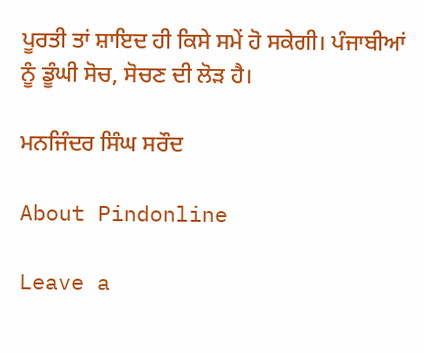ਪੂਰਤੀ ਤਾਂ ਸ਼ਾਇਦ ਹੀ ਕਿਸੇ ਸਮੇਂ ਹੋ ਸਕੇਗੀ। ਪੰਜਾਬੀਆਂ ਨੂੰ ਡੂੰਘੀ ਸੋਚ, ਸੋਚਣ ਦੀ ਲੋੜ ਹੈ।

ਮਨਜਿੰਦਰ ਸਿੰਘ ਸਰੌਦ

About Pindonline

Leave a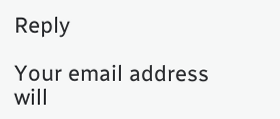Reply

Your email address will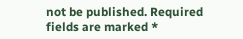not be published. Required fields are marked *